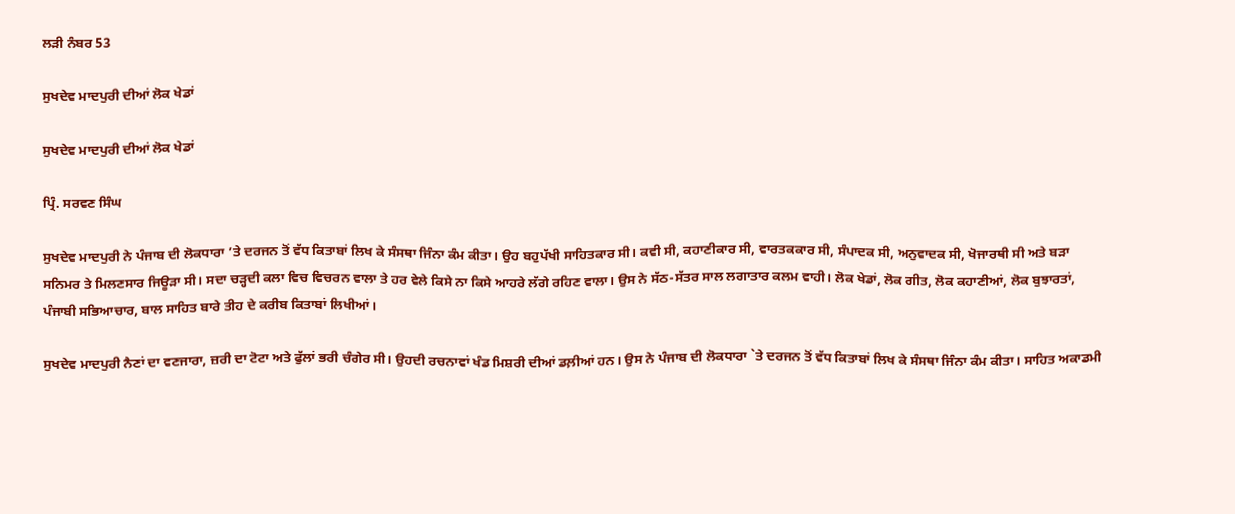ਲੜੀ ਨੰਬਰ 53

ਸੁਖਦੇਵ ਮਾਦਪੁਰੀ ਦੀਆਂ ਲੋਕ ਖੇਡਾਂ

ਸੁਖਦੇਵ ਮਾਦਪੁਰੀ ਦੀਆਂ ਲੋਕ ਖੇਡਾਂ

ਪ੍ਰਿੰ. ਸਰਵਣ ਸਿੰਘ

ਸੁਖਦੇਵ ਮਾਦਪੁਰੀ ਨੇ ਪੰਜਾਬ ਦੀ ਲੋਕਧਾਰਾ ’ਤੇ ਦਰਜਨ ਤੋਂ ਵੱਧ ਕਿਤਾਬਾਂ ਲਿਖ ਕੇ ਸੰਸਥਾ ਜਿੰਨਾ ਕੰਮ ਕੀਤਾ। ਉਹ ਬਹੁਪੱਖੀ ਸਾਹਿਤਕਾਰ ਸੀ। ਕਵੀ ਸੀ, ਕਹਾਣੀਕਾਰ ਸੀ, ਵਾਰਤਕਕਾਰ ਸੀ, ਸੰਪਾਦਕ ਸੀ, ਅਨੁਵਾਦਕ ਸੀ, ਖੋਜਾਰਥੀ ਸੀ ਅਤੇ ਬੜਾ ਸਨਿਮਰ ਤੇ ਮਿਲਣਸਾਰ ਜਿਊੜਾ ਸੀ। ਸਦਾ ਚੜ੍ਹਦੀ ਕਲਾ ਵਿਚ ਵਿਚਰਨ ਵਾਲਾ ਤੇ ਹਰ ਵੇਲੇ ਕਿਸੇ ਨਾ ਕਿਸੇ ਆਹਰੇ ਲੱਗੇ ਰਹਿਣ ਵਾਲਾ। ਉਸ ਨੇ ਸੱਠ-ਸੱਤਰ ਸਾਲ ਲਗਾਤਾਰ ਕਲਮ ਵਾਹੀ। ਲੋਕ ਖੇਡਾਂ, ਲੋਕ ਗੀਤ, ਲੋਕ ਕਹਾਣੀਆਂ, ਲੋਕ ਬੁਝਾਰਤਾਂ, ਪੰਜਾਬੀ ਸਭਿਆਚਾਰ, ਬਾਲ ਸਾਹਿਤ ਬਾਰੇ ਤੀਹ ਦੇ ਕਰੀਬ ਕਿਤਾਬਾਂ ਲਿਖੀਆਂ।

ਸੁਖਦੇਵ ਮਾਦਪੁਰੀ ਨੈਣਾਂ ਦਾ ਵਣਜਾਰਾ, ਜ਼ਰੀ ਦਾ ਟੋਟਾ ਅਤੇ ਫੁੱਲਾਂ ਭਰੀ ਚੰਗੇਰ ਸੀ। ਉਹਦੀ ਰਚਨਾਵਾਂ ਖੰਡ ਮਿਸ਼ਰੀ ਦੀਆਂ ਡਲ਼ੀਆਂ ਹਨ। ਉਸ ਨੇ ਪੰਜਾਬ ਦੀ ਲੋਕਧਾਰਾ `ਤੇ ਦਰਜਨ ਤੋਂ ਵੱਧ ਕਿਤਾਬਾਂ ਲਿਖ ਕੇ ਸੰਸਥਾ ਜਿੰਨਾ ਕੰਮ ਕੀਤਾ। ਸਾਹਿਤ ਅਕਾਡਮੀ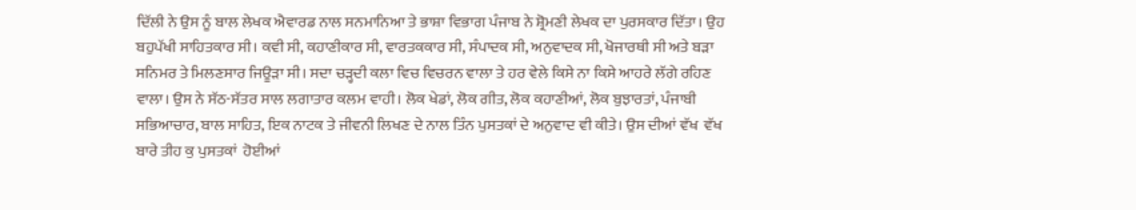ਦਿੱਲੀ ਨੇ ਉਸ ਨੂੰ ਬਾਲ ਲੇਖਕ ਐਵਾਰਡ ਨਾਲ ਸਨਮਾਨਿਆ ਤੇ ਭਾਸ਼ਾ ਵਿਭਾਗ ਪੰਜਾਬ ਨੇ ਸ਼੍ਰੋਮਣੀ ਲੇਖਕ ਦਾ ਪੁਰਸਕਾਰ ਦਿੱਤਾ। ਉਹ ਬਹੁਪੱਖੀ ਸਾਹਿਤਕਾਰ ਸੀ। ਕਵੀ ਸੀ, ਕਹਾਣੀਕਾਰ ਸੀ, ਵਾਰਤਕਕਾਰ ਸੀ, ਸੰਪਾਦਕ ਸੀ, ਅਨੁਵਾਦਕ ਸੀ, ਖੋਜਾਰਥੀ ਸੀ ਅਤੇ ਬੜਾ ਸਨਿਮਰ ਤੇ ਮਿਲਣਸਾਰ ਜਿਊੜਾ ਸੀ। ਸਦਾ ਚੜ੍ਹਦੀ ਕਲਾ ਵਿਚ ਵਿਚਰਨ ਵਾਲਾ ਤੇ ਹਰ ਵੇਲੇ ਕਿਸੇ ਨਾ ਕਿਸੇ ਆਹਰੇ ਲੱਗੇ ਰਹਿਣ ਵਾਲਾ। ਉਸ ਨੇ ਸੱਠ-ਸੱਤਰ ਸਾਲ ਲਗਾਤਾਰ ਕਲਮ ਵਾਹੀ। ਲੋਕ ਖੇਡਾਂ, ਲੋਕ ਗੀਤ, ਲੋਕ ਕਹਾਣੀਆਂ, ਲੋਕ ਬੁਝਾਰਤਾਂ, ਪੰਜਾਬੀ ਸਭਿਆਚਾਰ, ਬਾਲ ਸਾਹਿਤ, ਇਕ ਨਾਟਕ ਤੇ ਜੀਵਨੀ ਲਿਖਣ ਦੇ ਨਾਲ ਤਿੰਨ ਪੁਸਤਕਾਂ ਦੇ ਅਨੁਵਾਦ ਵੀ ਕੀਤੇ। ਉਸ ਦੀਆਂ ਵੱਖ  ਵੱਖ ਬਾਰੇ ਤੀਹ ਕੁ ਪੁਸਤਕਾਂ  ਹੋਈਆਂ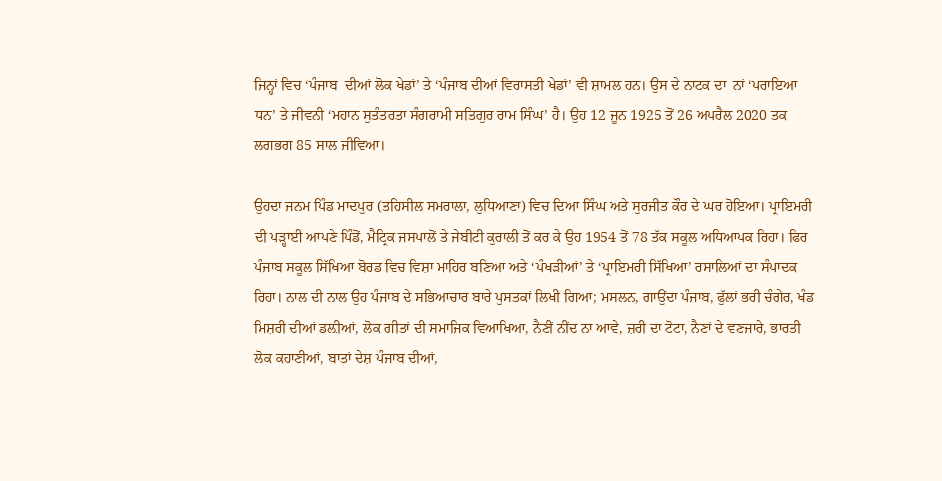ਜਿਨ੍ਹਾਂ ਵਿਚ ‘ਪੰਜਾਬ  ਦੀਆਂ ਲੋਕ ਖੇਡਾਂ’ ਤੇ ‘ਪੰਜਾਬ ਦੀਆਂ ਵਿਰਾਸਤੀ ਖੇਡਾਂ’ ਵੀ ਸ਼ਾਮਲ ਹਨ। ਉਸ ਦੇ ਨਾਟਕ ਦਾ  ਨਾਂ ‘ਪਰਾਇਆ ਧਨ’ ਤੇ ਜੀਵਨੀ ‘ਮਹਾਨ ਸੁਤੰਤਰਤਾ ਸੰਗਰਾਮੀ ਸਤਿਗੁਰ ਰਾਮ ਸਿੰਘ’ ਹੈ। ਉਹ 12 ਜੂਨ 1925 ਤੋਂ 26 ਅਪਰੈਲ 2020 ਤਕ ਲਗਭਗ 85 ਸਾਲ ਜੀਵਿਆ।

ਉਹਦਾ ਜਨਮ ਪਿੰਡ ਮਾਦਪੁਰ (ਤਹਿਸੀਲ ਸਮਰਾਲਾ, ਲੁਧਿਆਣਾ) ਵਿਚ ਦਿਆ ਸਿੰਘ ਅਤੇ ਸੁਰਜੀਤ ਕੌਰ ਦੇ ਘਰ ਹੋਇਆ। ਪ੍ਰਾਇਮਰੀ ਦੀ ਪੜ੍ਹਾਈ ਆਪਣੇ ਪਿੰਡੋਂ, ਮੈਟ੍ਰਿਕ ਜਸਪਾਲੋਂ ਤੇ ਜੇਬੀਟੀ ਕੁਰਾਲੀ ਤੋਂ ਕਰ ਕੇ ਉਹ 1954 ਤੋਂ 78 ਤੱਕ ਸਕੂਲ ਅਧਿਆਪਕ ਰਿਹਾ। ਫਿਰ ਪੰਜਾਬ ਸਕੂਲ ਸਿੱਖਿਆ ਬੋਰਡ ਵਿਚ ਵਿਸ਼ਾ ਮਾਹਿਰ ਬਣਿਆ ਅਤੇ ‘ਪੰਖੜੀਆਂ’ ਤੇ ‘ਪ੍ਰਾਇਮਰੀ ਸਿੱਖਿਆ’ ਰਸਾਲਿਆਂ ਦਾ ਸੰਪਾਦਕ ਰਿਹਾ। ਨਾਲ ਦੀ ਨਾਲ ਉਹ ਪੰਜਾਬ ਦੇ ਸਭਿਆਚਾਰ ਬਾਰੇ ਪੁਸਤਕਾਂ ਲਿਖੀ ਗਿਆ; ਮਸਲਨ, ਗਾਉਂਦਾ ਪੰਜਾਬ, ਫੁੱਲਾਂ ਭਰੀ ਚੰਗੇਰ, ਖੰਡ ਮਿਸ਼ਰੀ ਦੀਆਂ ਡਲ਼ੀਆਂ, ਲੋਕ ਗੀਤਾਂ ਦੀ ਸਮਾਜਿਕ ਵਿਆਖਿਆ, ਨੈਣੀਂ ਨੀਂਦ ਨਾ ਆਵੇ, ਜ਼ਰੀ ਦਾ ਟੋਟਾ, ਨੈਣਾਂ ਦੇ ਵਣਜਾਰੇ, ਭਾਰਤੀ ਲੋਕ ਕਹਾਣੀਆਂ, ਬਾਤਾਂ ਦੇਸ਼ ਪੰਜਾਬ ਦੀਆਂ,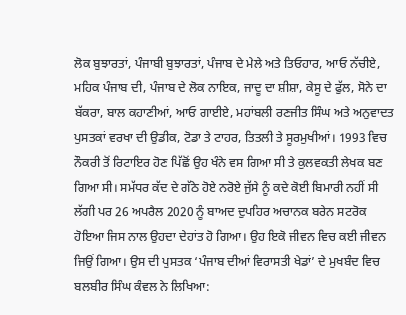ਲੋਕ ਬੁਝਾਰਤਾਂ, ਪੰਜਾਬੀ ਬੁਝਾਰਤਾਂ, ਪੰਜਾਬ ਦੇ ਮੇਲੇ ਅਤੇ ਤਿਓਹਾਰ, ਆਓ ਨੱਚੀਏ, ਮਹਿਕ ਪੰਜਾਬ ਦੀ, ਪੰਜਾਬ ਦੇ ਲੋਕ ਨਾਇਕ, ਜਾਦੂ ਦਾ ਸ਼ੀਸ਼ਾ, ਕੇਸੂ ਦੇ ਫੁੱਲ, ਸੋਨੇ ਦਾ ਬੱਕਰਾ, ਬਾਲ ਕਹਾਣੀਆਂ, ਆਓ ਗਾਈਏ, ਮਹਾਂਬਲੀ ਰਣਜੀਤ ਸਿੰਘ ਅਤੇ ਅਨੁਵਾਦਤ ਪੁਸਤਕਾਂ ਵਰਖਾ ਦੀ ਉਡੀਕ, ਟੋਡਾ ਤੇ ਟਾਹਰ, ਤਿਤਲੀ ਤੇ ਸੂਰਮੁਖੀਆਂ। 1993 ਵਿਚ ਨੌਕਰੀ ਤੋਂ ਰਿਟਾਇਰ ਹੋਣ ਪਿੱਛੋਂ ਉਹ ਖੰਨੇ ਵਸ ਗਿਆ ਸੀ ਤੇ ਕੁਲਵਕਤੀ ਲੇਖਕ ਬਣ ਗਿਆ ਸੀ। ਸਮੱਧਰ ਕੱਦ ਦੇ ਗੱਠੇ ਹੋਏ ਨਰੋਏ ਜੁੱਸੇ ਨੂੰ ਕਦੇ ਕੋਈ ਬਿਮਾਰੀ ਨਹੀਂ ਸੀ ਲੱਗੀ ਪਰ 26 ਅਪਰੈਲ 2020 ਨੂੰ ਬਾਅਦ ਦੁਪਹਿਰ ਅਚਾਨਕ ਬਰੇਨ ਸਟਰੋਕ ਹੋਇਆ ਜਿਸ ਨਾਲ ਉਹਦਾ ਦੇਹਾਂਤ ਹੋ ਗਿਆ। ਉਹ ਇਕੋ ਜੀਵਨ ਵਿਚ ਕਈ ਜੀਵਨ ਜਿਉਂ ਗਿਆ। ਉਸ ਦੀ ਪੁਸਤਕ ‘ਪੰਜਾਬ ਦੀਆਂ ਵਿਰਾਸਤੀ ਖੇਡਾਂ’ ਦੇ ਮੁਖਬੰਦ ਵਿਚ ਬਲਬੀਰ ਸਿੰਘ ਕੰਵਲ ਨੇ ਲਿਖਿਆ: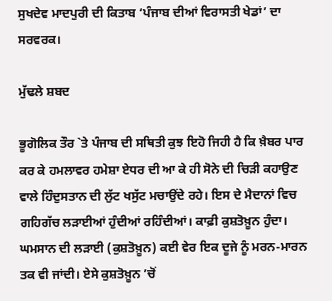ਸੁਖਦੇਵ ਮਾਦਪੁਰੀ ਦੀ ਕਿਤਾਬ ‘ਪੰਜਾਬ ਦੀਆਂ ਵਿਰਾਸਤੀ ਖੇਡਾਂ’ ਦਾ ਸਰਵਰਕ।

ਮੁੱਢਲੇ ਸ਼ਬਦ

ਭੂਗੋਲਿਕ ਤੌਰ `ਤੇ ਪੰਜਾਬ ਦੀ ਸਥਿਤੀ ਕੁਝ ਇਹੋ ਜਿਹੀ ਹੈ ਕਿ ਖ਼ੈਬਰ ਪਾਰ ਕਰ ਕੇ ਹਮਲਾਵਰ ਹਮੇਸ਼ਾ ਏਧਰ ਦੀ ਆ ਕੇ ਹੀ ਸੋਨੇ ਦੀ ਚਿੜੀ ਕਹਾਉਣ ਵਾਲੇ ਹਿੰਦੁਸਤਾਨ ਦੀ ਲੁੱਟ ਖਸੁੱਟ ਮਚਾਉਂਦੇ ਰਹੇ। ਇਸ ਦੇ ਮੈਦਾਨਾਂ ਵਿਚ ਗਹਿਗੱਚ ਲੜਾਈਆਂ ਹੁੰਦੀਆਂ ਰਹਿੰਦੀਆਂ। ਕਾਫ਼ੀ ਕੁਸ਼ਤੋਖ਼ੂਨ ਹੁੰਦਾ। ਘਮਸਾਨ ਦੀ ਲੜਾਈ (ਕੁਸ਼ਤੋਖ਼ੂਨ) ਕਈ ਵੇਰ ਇਕ ਦੂਜੇ ਨੂੰ ਮਰਨ-ਮਾਰਨ ਤਕ ਵੀ ਜਾਂਦੀ। ਏਸੇ ਕੁਸ਼ਤੋਖ਼ੂਨ ’ਚੋਂ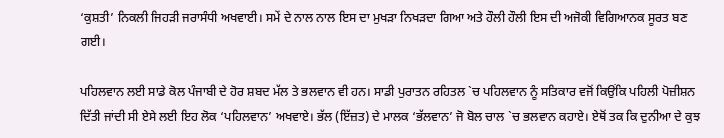‘ਕੁਸ਼ਤੀ’ ਨਿਕਲੀ ਜਿਹੜੀ ਜਰਾਸੰਧੀ ਅਖਵਾਈ। ਸਮੇਂ ਦੇ ਨਾਲ ਨਾਲ ਇਸ ਦਾ ਮੁਖੜਾ ਨਿਖੜਦਾ ਗਿਆ ਅਤੇ ਹੌਲੀ ਹੌਲੀ ਇਸ ਦੀ ਅਜੋਕੀ ਵਿਗਿਆਨਕ ਸੂਰਤ ਬਣ ਗਈ।

ਪਹਿਲਵਾਨ ਲਈ ਸਾਡੇ ਕੋਲ ਪੰਜਾਬੀ ਦੇ ਹੋਰ ਸ਼ਬਦ ਮੱਲ ਤੇ ਭਲਵਾਨ ਵੀ ਹਨ। ਸਾਡੀ ਪੁਰਾਤਨ ਰਹਿਤਲ `ਚ ਪਹਿਲਵਾਨ ਨੂੰ ਸਤਿਕਾਰ ਵਜੋਂ ਕਿਉਂਕਿ ਪਹਿਲੀ ਪੋਜ਼ੀਸ਼ਨ ਦਿੱਤੀ ਜਾਂਦੀ ਸੀ ਏਸੇ ਲਈ ਇਹ ਲੋਕ ‘ਪਹਿਲਵਾਨ’ ਅਖਵਾਏ। ਭੱਲ (ਇੱਜ਼ਤ) ਦੇ ਮਾਲਕ ‘ਭੱਲਵਾਨ’ ਜੋ ਬੋਲ ਚਾਲ `ਚ ਭਲਵਾਨ ਕਹਾਏ। ਏਥੋਂ ਤਕ ਕਿ ਦੁਨੀਆ ਦੇ ਕੁਝ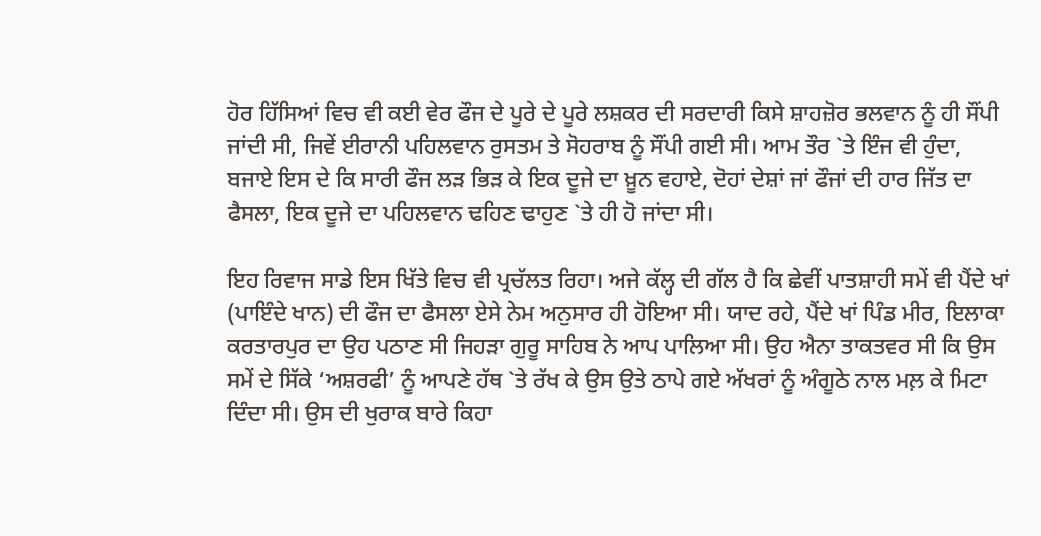ਹੋਰ ਹਿੱਸਿਆਂ ਵਿਚ ਵੀ ਕਈ ਵੇਰ ਫੌਜ ਦੇ ਪੂਰੇ ਦੇ ਪੂਰੇ ਲਸ਼ਕਰ ਦੀ ਸਰਦਾਰੀ ਕਿਸੇ ਸ਼ਾਹਜ਼ੋਰ ਭਲਵਾਨ ਨੂੰ ਹੀ ਸੌਂਪੀ ਜਾਂਦੀ ਸੀ, ਜਿਵੇਂ ਈਰਾਨੀ ਪਹਿਲਵਾਨ ਰੁਸਤਮ ਤੇ ਸੋਹਰਾਬ ਨੂੰ ਸੌਂਪੀ ਗਈ ਸੀ। ਆਮ ਤੌਰ `ਤੇ ਇੰਜ ਵੀ ਹੁੰਦਾ, ਬਜਾਏ ਇਸ ਦੇ ਕਿ ਸਾਰੀ ਫੌਜ ਲੜ ਭਿੜ ਕੇ ਇਕ ਦੂਜੇ ਦਾ ਖ਼ੂਨ ਵਹਾਏ, ਦੋਹਾਂ ਦੇਸ਼ਾਂ ਜਾਂ ਫੌਜਾਂ ਦੀ ਹਾਰ ਜਿੱਤ ਦਾ ਫੈਸਲਾ, ਇਕ ਦੂਜੇ ਦਾ ਪਹਿਲਵਾਨ ਢਹਿਣ ਢਾਹੁਣ `ਤੇ ਹੀ ਹੋ ਜਾਂਦਾ ਸੀ।

ਇਹ ਰਿਵਾਜ ਸਾਡੇ ਇਸ ਖਿੱਤੇ ਵਿਚ ਵੀ ਪ੍ਰਚੱਲਤ ਰਿਹਾ। ਅਜੇ ਕੱਲ੍ਹ ਦੀ ਗੱਲ ਹੈ ਕਿ ਛੇਵੀਂ ਪਾਤਸ਼ਾਹੀ ਸਮੇਂ ਵੀ ਪੈਂਦੇ ਖਾਂ (ਪਾਇੰਦੇ ਖਾਨ) ਦੀ ਫੌਜ ਦਾ ਫੈਸਲਾ ਏਸੇ ਨੇਮ ਅਨੁਸਾਰ ਹੀ ਹੋਇਆ ਸੀ। ਯਾਦ ਰਹੇ, ਪੈਂਦੇ ਖਾਂ ਪਿੰਡ ਮੀਰ, ਇਲਾਕਾ ਕਰਤਾਰਪੁਰ ਦਾ ਉਹ ਪਠਾਣ ਸੀ ਜਿਹੜਾ ਗੁਰੂ ਸਾਹਿਬ ਨੇ ਆਪ ਪਾਲਿਆ ਸੀ। ਉਹ ਐਨਾ ਤਾਕਤਵਰ ਸੀ ਕਿ ਉਸ ਸਮੇਂ ਦੇ ਸਿੱਕੇ ‘ਅਸ਼ਰਫੀ’ ਨੂੰ ਆਪਣੇ ਹੱਥ `ਤੇ ਰੱਖ ਕੇ ਉਸ ਉਤੇ ਠਾਪੇ ਗਏ ਅੱਖਰਾਂ ਨੂੰ ਅੰਗੂਠੇ ਨਾਲ ਮਲ਼ ਕੇ ਮਿਟਾ ਦਿੰਦਾ ਸੀ। ਉਸ ਦੀ ਖੁਰਾਕ ਬਾਰੇ ਕਿਹਾ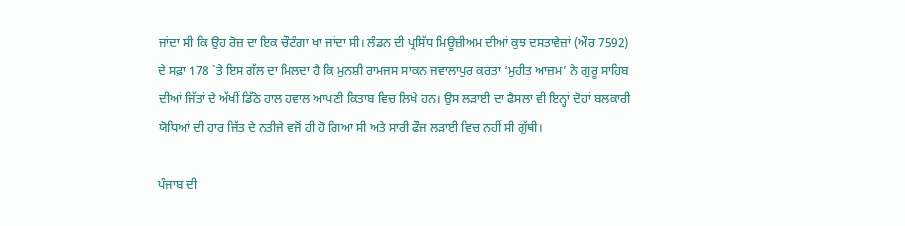ਜਾਂਦਾ ਸੀ ਕਿ ਉਹ ਰੋਜ਼ ਦਾ ਇਕ ਚੌਟੰਗਾ ਖਾ ਜਾਂਦਾ ਸੀ। ਲੰਡਨ ਦੀ ਪ੍ਰਸਿੱਧ ਮਿਊਜ਼ੀਅਮ ਦੀਆਂ ਕੁਝ ਦਸਤਾਵੇਜ਼ਾਂ (ਔਰ 7592) ਦੇ ਸਫ਼ਾ 178 `ਤੇ ਇਸ ਗੱਲ ਦਾ ਮਿਲਦਾ ਹੈ ਕਿ ਮੁਨਸ਼ੀ ਰਾਮਜਸ ਸਾਕਨ ਜਵਾਲਾਪੁਰ ਕਰਤਾ ‘ਮੁਹੀਤ ਆਜ਼ਮ’ ਨੇ ਗੁਰੂ ਸਾਹਿਬ ਦੀਆਂ ਜਿੱਤਾਂ ਦੇ ਅੱਖੀਂ ਡਿੱਠੇ ਹਾਲ ਹਵਾਲ ਆਪਣੀ ਕਿਤਾਬ ਵਿਚ ਲਿਖੇ ਹਨ। ਉਸ ਲੜਾਈ ਦਾ ਫੈਸਲਾ ਵੀ ਇਨ੍ਹਾਂ ਦੋਹਾਂ ਬਲਕਾਰੀ ਯੋਧਿਆਂ ਦੀ ਹਾਰ ਜਿੱਤ ਦੇ ਨਤੀਜੇ ਵਜੋਂ ਹੀ ਹੋ ਗਿਆ ਸੀ ਅਤੇ ਸਾਰੀ ਫੌਜ ਲੜਾਈ ਵਿਚ ਨਹੀਂ ਸੀ ਗੁੱਥੀ।

ਪੰਜਾਬ ਦੀ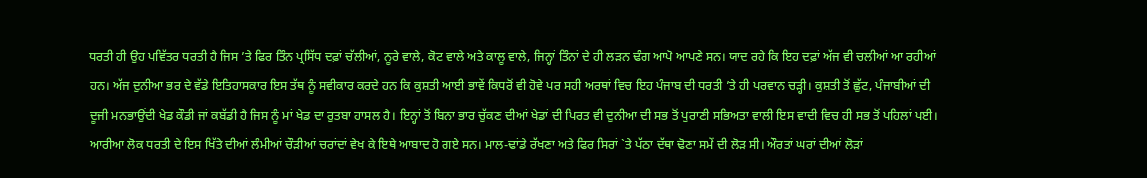ਧਰਤੀ ਹੀ ਉਹ ਪਵਿੱਤਰ ਧਰਤੀ ਹੈ ਜਿਸ ’ਤੇ ਫਿਰ ਤਿੰਨ ਪ੍ਰਸਿੱਧ ਦਫ਼ਾਂ ਚੱਲੀਆਂ, ਨੂਰੇ ਵਾਲੇ, ਕੋਟ ਵਾਲੇ ਅਤੇ ਕਾਲੂ ਵਾਲੇ, ਜਿਨ੍ਹਾਂ ਤਿੰਨਾਂ ਦੇ ਹੀ ਲੜਨ ਢੰਗ ਆਪੋ ਆਪਣੇ ਸਨ। ਯਾਦ ਰਹੇ ਕਿ ਇਹ ਦਫ਼ਾਂ ਅੱਜ ਵੀ ਚਲੀਆਂ ਆ ਰਹੀਆਂ ਹਨ। ਅੱਜ ਦੁਨੀਆ ਭਰ ਦੇ ਵੱਡੇ ਇਤਿਹਾਸਕਾਰ ਇਸ ਤੱਥ ਨੂੰ ਸਵੀਕਾਰ ਕਰਦੇ ਹਨ ਕਿ ਕੁਸ਼ਤੀ ਆਈ ਭਾਵੇਂ ਕਿਧਰੋਂ ਵੀ ਹੋਵੇ ਪਰ ਸਹੀ ਅਰਥਾਂ ਵਿਚ ਇਹ ਪੰਜਾਬ ਦੀ ਧਰਤੀ ’ਤੇ ਹੀ ਪਰਵਾਨ ਚੜ੍ਹੀ। ਕੁਸ਼ਤੀ ਤੋਂ ਛੁੱਟ, ਪੰਜਾਬੀਆਂ ਦੀ ਦੂਜੀ ਮਨਭਾਉਂਦੀ ਖੇਡ ਕੌਡੀ ਜਾਂ ਕਬੱਡੀ ਹੈ ਜਿਸ ਨੂੰ ਮਾਂ ਖੇਡ ਦਾ ਰੁਤਬਾ ਹਾਸਲ ਹੈ। ਇਨ੍ਹਾਂ ਤੋਂ ਬਿਨਾ ਭਾਰ ਚੁੱਕਣ ਦੀਆਂ ਖੇਡਾਂ ਦੀ ਪਿਰਤ ਵੀ ਦੁਨੀਆ ਦੀ ਸਭ ਤੋਂ ਪੁਰਾਣੀ ਸਭਿਅਤਾ ਵਾਲੀ ਇਸ ਵਾਦੀ ਵਿਚ ਹੀ ਸਭ ਤੋਂ ਪਹਿਲਾਂ ਪਈ। ਆਰੀਆ ਲੋਕ ਧਰਤੀ ਦੇ ਇਸ ਖਿੱਤੇ ਦੀਆਂ ਲੰਮੀਆਂ ਚੌੜੀਆਂ ਚਰਾਂਦਾਂ ਵੇਖ ਕੇ ਇਥੇ ਆਬਾਦ ਹੋ ਗਏ ਸਨ। ਮਾਲ-ਢਾਂਡੇ ਰੱਖਣਾ ਅਤੇ ਫਿਰ ਸਿਰਾਂ `ਤੇ ਪੱਠਾ ਦੱਥਾ ਢੋਣਾ ਸਮੇਂ ਦੀ ਲੋੜ ਸੀ। ਔਰਤਾਂ ਘਰਾਂ ਦੀਆਂ ਲੋੜਾਂ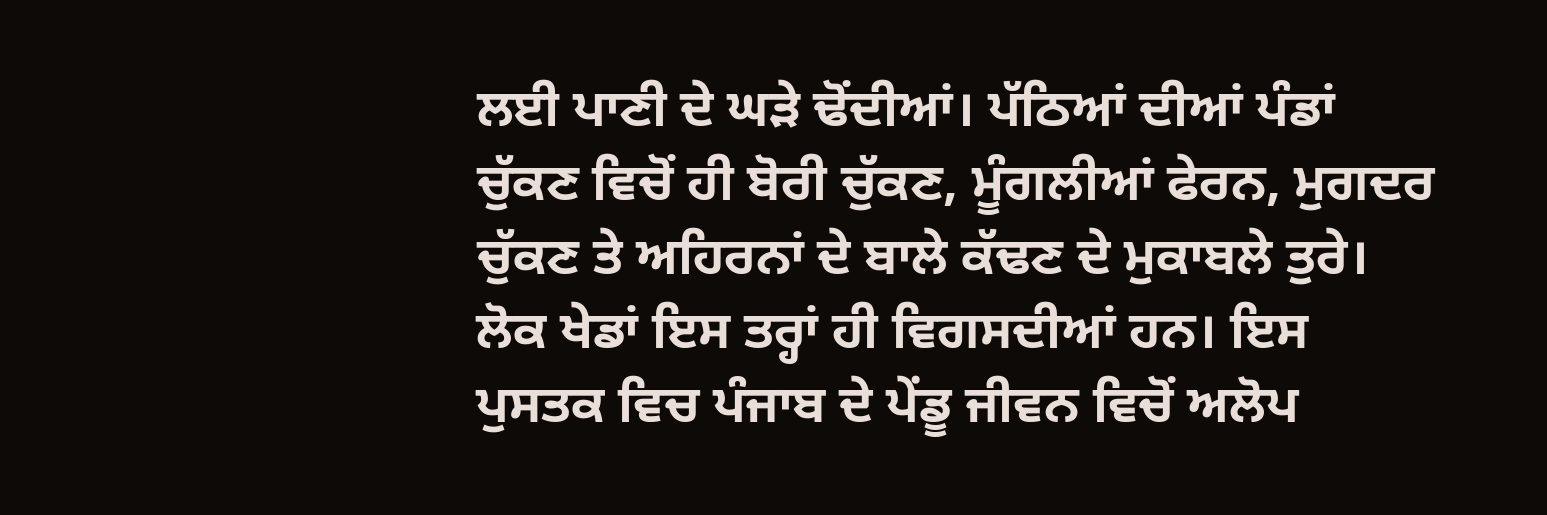ਲਈ ਪਾਣੀ ਦੇ ਘੜੇ ਢੋਂਦੀਆਂ। ਪੱਠਿਆਂ ਦੀਆਂ ਪੰਡਾਂ ਚੁੱਕਣ ਵਿਚੋਂ ਹੀ ਬੋਰੀ ਚੁੱਕਣ, ਮੂੰਗਲੀਆਂ ਫੇਰਨ, ਮੁਗਦਰ ਚੁੱਕਣ ਤੇ ਅਹਿਰਨਾਂ ਦੇ ਬਾਲੇ ਕੱਢਣ ਦੇ ਮੁਕਾਬਲੇ ਤੁਰੇ। ਲੋਕ ਖੇਡਾਂ ਇਸ ਤਰ੍ਹਾਂ ਹੀ ਵਿਗਸਦੀਆਂ ਹਨ। ਇਸ ਪੁਸਤਕ ਵਿਚ ਪੰਜਾਬ ਦੇ ਪੇਂਡੂ ਜੀਵਨ ਵਿਚੋਂ ਅਲੋਪ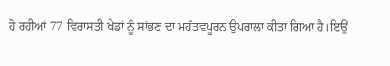ਹੋ ਰਹੀਆਂ 77 ਵਿਰਾਸਤੀ ਖੇਡਾਂ ਨੂੰ ਸਾਂਭਣ ਦਾ ਮਹੱਤਵਪੂਰਨ ਉਪਰਾਲਾ ਕੀਤਾ ਗਿਆ ਹੈ।ਇਉਂ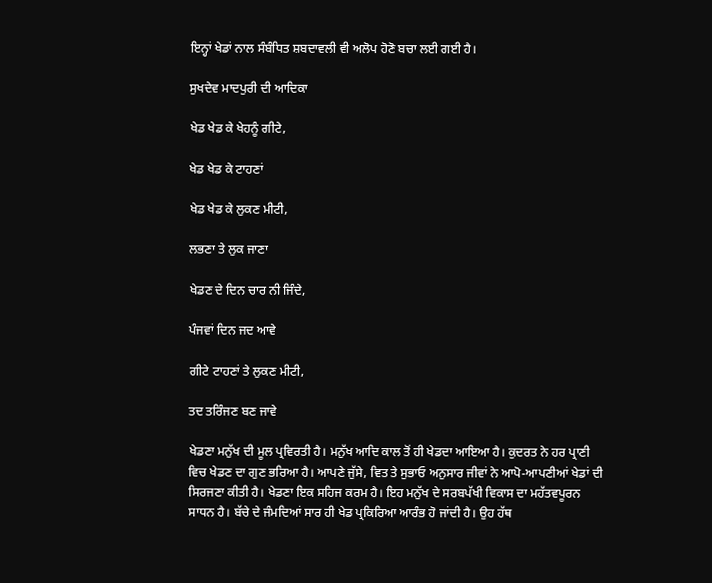ਇਨ੍ਹਾਂ ਖੇਡਾਂ ਨਾਲ ਸੰਬੰਧਿਤ ਸ਼ਬਦਾਵਲੀ ਵੀ ਅਲੋਪ ਹੋਣੋ ਬਚਾ ਲਈ ਗਈ ਹੈ।

ਸੁਖਦੇਵ ਮਾਦਪੁਰੀ ਦੀ ਆਦਿਕਾ

ਖੇਡ ਖੇਡ ਕੇ ਖੇਹਨੂੰ ਗੀਟੇ,

ਖੇਡ ਖੇਡ ਕੇ ਟਾਹਣਾਂ

ਖੇਡ ਖੇਡ ਕੇ ਲੁਕਣ ਮੀਟੀ,

ਲਭਣਾ ਤੇ ਲੁਕ ਜਾਣਾ

ਖੇਡਣ ਦੇ ਦਿਨ ਚਾਰ ਨੀ ਜਿੰਦੇ,

ਪੰਜਵਾਂ ਦਿਨ ਜਦ ਆਵੇ

ਗੀਟੇ ਟਾਹਣਾਂ ਤੇ ਲੁਕਣ ਮੀਟੀ,

ਤਦ ਤਰਿੰਜਣ ਬਣ ਜਾਵੇ

ਖੇਡਣਾ ਮਨੁੱਖ ਦੀ ਮੂਲ ਪ੍ਰਵਿਰਤੀ ਹੈ। ਮਨੁੱਖ ਆਦਿ ਕਾਲ ਤੋਂ ਹੀ ਖੇਡਦਾ ਆਇਆ ਹੈ। ਕੁਦਰਤ ਨੇ ਹਰ ਪ੍ਰਾਣੀ ਵਿਚ ਖੇਡਣ ਦਾ ਗੁਣ ਭਰਿਆ ਹੈ। ਆਪਣੇ ਜੁੱਸੇ, ਵਿਤ ਤੇ ਸੁਭਾਓ ਅਨੁਸਾਰ ਜੀਵਾਂ ਨੇ ਆਪੋ-ਆਪਣੀਆਂ ਖੇਡਾਂ ਦੀ ਸਿਰਜਣਾ ਕੀਤੀ ਹੈ। ਖੇਡਣਾ ਇਕ ਸਹਿਜ ਕਰਮ ਹੈ। ਇਹ ਮਨੁੱਖ ਦੇ ਸਰਬਪੱਖੀ ਵਿਕਾਸ ਦਾ ਮਹੱਤਵਪੂਰਨ ਸਾਧਨ ਹੈ। ਬੱਚੇ ਦੇ ਜੰਮਦਿਆਂ ਸਾਰ ਹੀ ਖੇਡ ਪ੍ਰਕਿਰਿਆ ਆਰੰਭ ਹੋ ਜਾਂਦੀ ਹੈ। ਉਹ ਹੱਥ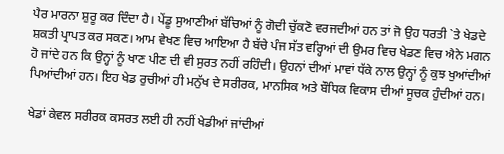ਪੈਰ ਮਾਰਨਾ ਸ਼ੁਰੂ ਕਰ ਦਿੰਦਾ ਹੈ। ਪੇਂਡੂ ਸੁਆਣੀਆਂ ਬੱਚਿਆਂ ਨੂੰ ਗੋਦੀ ਚੁੱਕਣੋ ਵਰਜਦੀਆਂ ਹਨ ਤਾਂ ਜੋ ਉਹ ਧਰਤੀ `ਤੇ ਖੇਡਦੇ ਸ਼ਕਤੀ ਪ੍ਰਾਪਤ ਕਰ ਸਕਣ। ਆਮ ਵੇਖਣ ਵਿਚ ਆਇਆ ਹੈ ਬੱਚੇ ਪੰਜ ਸੱਤ ਵਰ੍ਹਿਆਂ ਦੀ ਉਮਰ ਵਿਚ ਖੇਡਣ ਵਿਚ ਐਨੇ ਮਗਨ ਹੋ ਜਾਂਦੇ ਹਨ ਕਿ ਉਨ੍ਹਾਂ ਨੂੰ ਖਾਣ ਪੀਣ ਦੀ ਵੀ ਸੁਰਤ ਨਹੀਂ ਰਹਿੰਦੀ। ਉਹਨਾਂ ਦੀਆਂ ਮਾਵਾਂ ਧੱਕੇ ਨਾਲ ਉਨ੍ਹਾਂ ਨੂੰ ਕੁਝ ਖੁਆਂਦੀਆਂ ਪਿਆਂਦੀਆਂ ਹਨ। ਇਹ ਖੇਡ ਰੁਚੀਆਂ ਹੀ ਮਨੁੱਖ ਦੇ ਸਰੀਰਕ, ਮਾਨਸਿਕ ਅਤੇ ਬੌਧਿਕ ਵਿਕਾਸ ਦੀਆਂ ਸੂਚਕ ਹੁੰਦੀਆਂ ਹਨ।

ਖੇਡਾਂ ਕੇਵਲ ਸਰੀਰਕ ਕਸਰਤ ਲਈ ਹੀ ਨਹੀਂ ਖੇਡੀਆਂ ਜਾਂਦੀਆਂ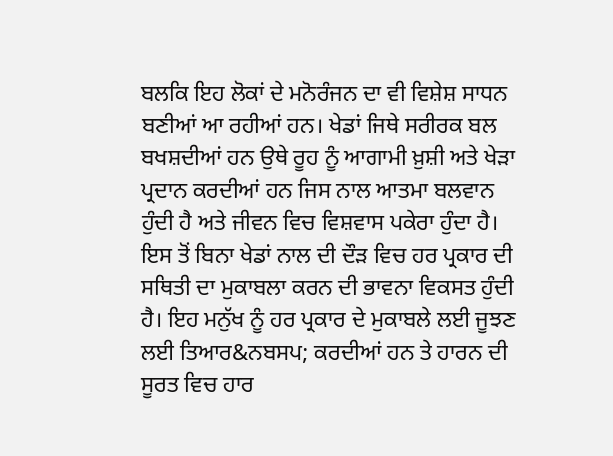ਬਲਕਿ ਇਹ ਲੋਕਾਂ ਦੇ ਮਨੋਰੰਜਨ ਦਾ ਵੀ ਵਿਸ਼ੇਸ਼ ਸਾਧਨ ਬਣੀਆਂ ਆ ਰਹੀਆਂ ਹਨ। ਖੇਡਾਂ ਜਿਥੇ ਸਰੀਰਕ ਬਲ ਬਖਸ਼ਦੀਆਂ ਹਨ ਉਥੇ ਰੂਹ ਨੂੰ ਆਗਾਮੀ ਖ਼ੁਸ਼ੀ ਅਤੇ ਖੇੜਾ ਪ੍ਰਦਾਨ ਕਰਦੀਆਂ ਹਨ ਜਿਸ ਨਾਲ ਆਤਮਾ ਬਲਵਾਨ ਹੁੰਦੀ ਹੈ ਅਤੇ ਜੀਵਨ ਵਿਚ ਵਿਸ਼ਵਾਸ ਪਕੇਰਾ ਹੁੰਦਾ ਹੈ। ਇਸ ਤੋਂ ਬਿਨਾ ਖੇਡਾਂ ਨਾਲ ਦੀ ਦੌੜ ਵਿਚ ਹਰ ਪ੍ਰਕਾਰ ਦੀ ਸਥਿਤੀ ਦਾ ਮੁਕਾਬਲਾ ਕਰਨ ਦੀ ਭਾਵਨਾ ਵਿਕਸਤ ਹੁੰਦੀ ਹੈ। ਇਹ ਮਨੁੱਖ ਨੂੰ ਹਰ ਪ੍ਰਕਾਰ ਦੇ ਮੁਕਾਬਲੇ ਲਈ ਜੂਝਣ ਲਈ ਤਿਆਰ&ਨਬਸਪ; ਕਰਦੀਆਂ ਹਨ ਤੇ ਹਾਰਨ ਦੀ ਸੂਰਤ ਵਿਚ ਹਾਰ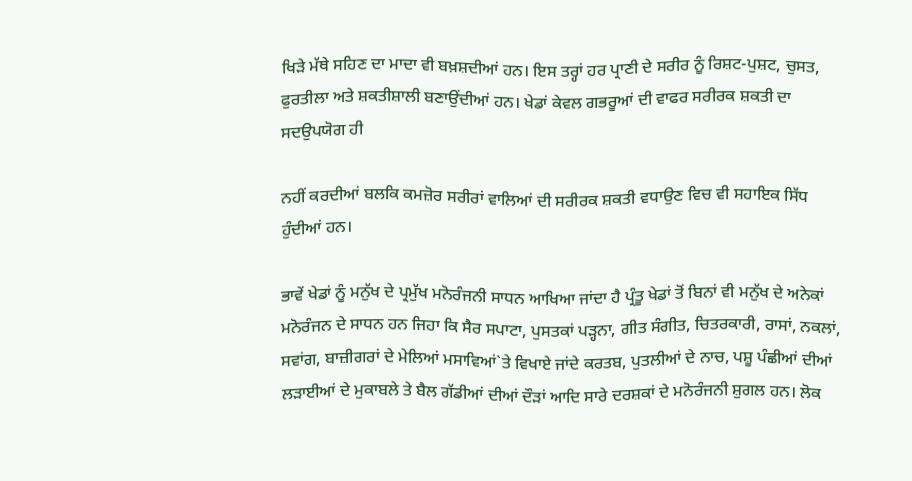ਖਿੜੇ ਮੱਥੇ ਸਹਿਣ ਦਾ ਮਾਦਾ ਵੀ ਬਖ਼ਸ਼ਦੀਆਂ ਹਨ। ਇਸ ਤਰ੍ਹਾਂ ਹਰ ਪ੍ਰਾਣੀ ਦੇ ਸਰੀਰ ਨੂੰ ਰਿਸ਼ਟ-ਪੁਸ਼ਟ, ਚੁਸਤ, ਫੁਰਤੀਲਾ ਅਤੇ ਸ਼ਕਤੀਸ਼ਾਲੀ ਬਣਾਉਂਦੀਆਂ ਹਨ। ਖੇਡਾਂ ਕੇਵਲ ਗਭਰੂਆਂ ਦੀ ਵਾਫਰ ਸਰੀਰਕ ਸ਼ਕਤੀ ਦਾ ਸਦਉਪਯੋਗ ਹੀ

ਨਹੀਂ ਕਰਦੀਆਂ ਬਲਕਿ ਕਮਜ਼ੋਰ ਸਰੀਰਾਂ ਵਾਲਿਆਂ ਦੀ ਸਰੀਰਕ ਸ਼ਕਤੀ ਵਧਾਉਣ ਵਿਚ ਵੀ ਸਹਾਇਕ ਸਿੱਧ ਹੁੰਦੀਆਂ ਹਨ।

ਭਾਵੇਂ ਖੇਡਾਂ ਨੂੰ ਮਨੁੱਖ ਦੇ ਪ੍ਰਮੁੱਖ ਮਨੋਰੰਜਨੀ ਸਾਧਨ ਆਖਿਆ ਜਾਂਦਾ ਹੈ ਪ੍ਰੰਤੂ ਖੇਡਾਂ ਤੋਂ ਬਿਨਾਂ ਵੀ ਮਨੁੱਖ ਦੇ ਅਨੇਕਾਂ ਮਨੋਰੰਜਨ ਦੇ ਸਾਧਨ ਹਨ ਜਿਹਾ ਕਿ ਸੈਰ ਸਪਾਟਾ, ਪੁਸਤਕਾਂ ਪੜ੍ਹਨਾ, ਗੀਤ ਸੰਗੀਤ, ਚਿਤਰਕਾਰੀ, ਰਾਸਾਂ, ਨਕਲਾਂ, ਸਵਾਂਗ, ਬਾਜ਼ੀਗਰਾਂ ਦੇ ਮੇਲਿਆਂ ਮਸਾਵਿਆਂ`ਤੇ ਵਿਖਾਏ ਜਾਂਦੇ ਕਰਤਬ, ਪੁਤਲੀਆਂ ਦੇ ਨਾਚ, ਪਸ਼ੂ ਪੰਛੀਆਂ ਦੀਆਂ ਲੜਾਈਆਂ ਦੇ ਮੁਕਾਬਲੇ ਤੇ ਬੈਲ ਗੱਡੀਆਂ ਦੀਆਂ ਦੌੜਾਂ ਆਦਿ ਸਾਰੇ ਦਰਸ਼ਕਾਂ ਦੇ ਮਨੋਰੰਜਨੀ ਸ਼ੁਗਲ ਹਨ। ਲੋਕ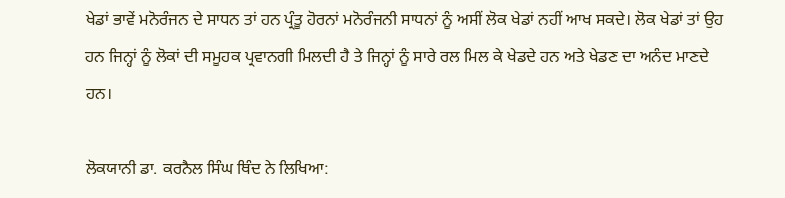ਖੇਡਾਂ ਭਾਵੇਂ ਮਨੋਰੰਜਨ ਦੇ ਸਾਧਨ ਤਾਂ ਹਨ ਪ੍ਰੰਤੂ ਹੋਰਨਾਂ ਮਨੋਰੰਜਨੀ ਸਾਧਨਾਂ ਨੂੰ ਅਸੀਂ ਲੋਕ ਖੇਡਾਂ ਨਹੀਂ ਆਖ ਸਕਦੇ। ਲੋਕ ਖੇਡਾਂ ਤਾਂ ਉਹ ਹਨ ਜਿਨ੍ਹਾਂ ਨੂੰ ਲੋਕਾਂ ਦੀ ਸਮੂਹਕ ਪ੍ਰਵਾਨਗੀ ਮਿਲਦੀ ਹੈ ਤੇ ਜਿਨ੍ਹਾਂ ਨੂੰ ਸਾਰੇ ਰਲ ਮਿਲ ਕੇ ਖੇਡਦੇ ਹਨ ਅਤੇ ਖੇਡਣ ਦਾ ਅਨੰਦ ਮਾਣਦੇ ਹਨ।

ਲੋਕਯਾਨੀ ਡਾ. ਕਰਨੈਲ ਸਿੰਘ ਥਿੰਦ ਨੇ ਲਿਖਿਆ: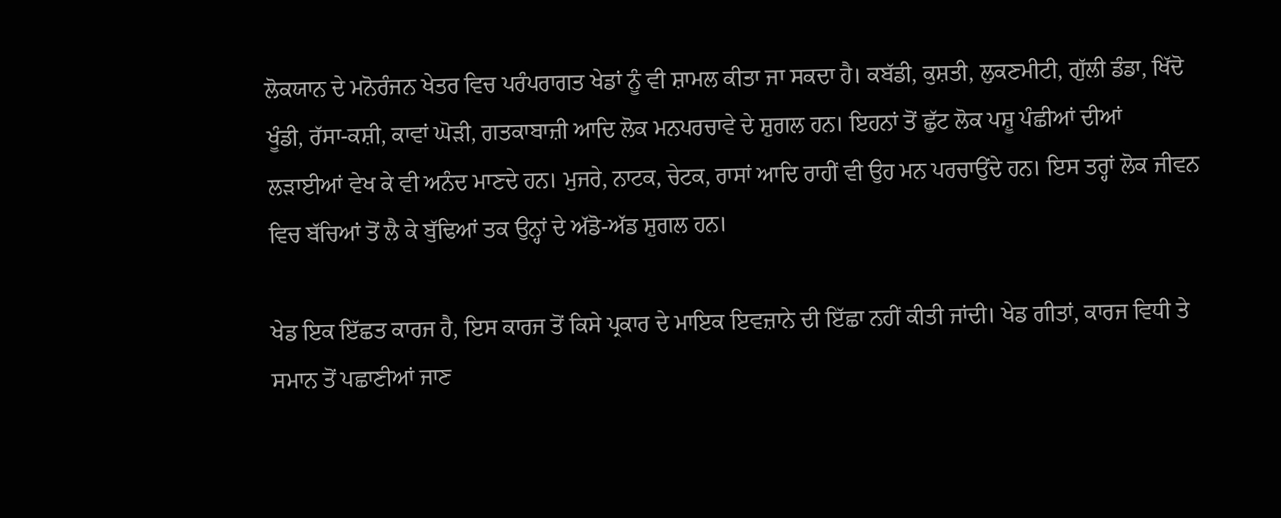ਲੋਕਯਾਨ ਦੇ ਮਨੋਰੰਜਨ ਖੇਤਰ ਵਿਚ ਪਰੰਪਰਾਗਤ ਖੇਡਾਂ ਨੂੰ ਵੀ ਸ਼ਾਮਲ ਕੀਤਾ ਜਾ ਸਕਦਾ ਹੈ। ਕਬੱਡੀ, ਕੁਸ਼ਤੀ, ਲੁਕਣਮੀਟੀ, ਗੁੱਲੀ ਡੰਡਾ, ਖਿੱਦੋ ਖੂੰਡੀ, ਰੱਸਾ-ਕਸ਼ੀ, ਕਾਵਾਂ ਘੋੜੀ, ਗਤਕਾਬਾਜ਼ੀ ਆਦਿ ਲੋਕ ਮਨਪਰਚਾਵੇ ਦੇ ਸ਼ੁਗਲ ਹਨ। ਇਹਨਾਂ ਤੋਂ ਛੁੱਟ ਲੋਕ ਪਸ਼ੂ ਪੰਛੀਆਂ ਦੀਆਂ ਲੜਾਈਆਂ ਵੇਖ ਕੇ ਵੀ ਅਨੰਦ ਮਾਣਦੇ ਹਨ। ਮੁਜਰੇ, ਨਾਟਕ, ਚੇਟਕ, ਰਾਸਾਂ ਆਦਿ ਰਾਹੀਂ ਵੀ ਉਹ ਮਨ ਪਰਚਾਉਂਦੇ ਹਨ। ਇਸ ਤਰ੍ਹਾਂ ਲੋਕ ਜੀਵਨ ਵਿਚ ਬੱਚਿਆਂ ਤੋਂ ਲੈ ਕੇ ਬੁੱਢਿਆਂ ਤਕ ਉਨ੍ਹਾਂ ਦੇ ਅੱਡੋ-ਅੱਡ ਸ਼ੁਗਲ ਹਨ।

ਖੇਡ ਇਕ ਇੱਛਤ ਕਾਰਜ ਹੈ, ਇਸ ਕਾਰਜ ਤੋਂ ਕਿਸੇ ਪ੍ਰਕਾਰ ਦੇ ਮਾਇਕ ਇਵਜ਼ਾਨੇ ਦੀ ਇੱਛਾ ਨਹੀਂ ਕੀਤੀ ਜਾਂਦੀ। ਖੇਡ ਗੀਤਾਂ, ਕਾਰਜ ਵਿਧੀ ਤੇ ਸਮਾਨ ਤੋਂ ਪਛਾਣੀਆਂ ਜਾਣ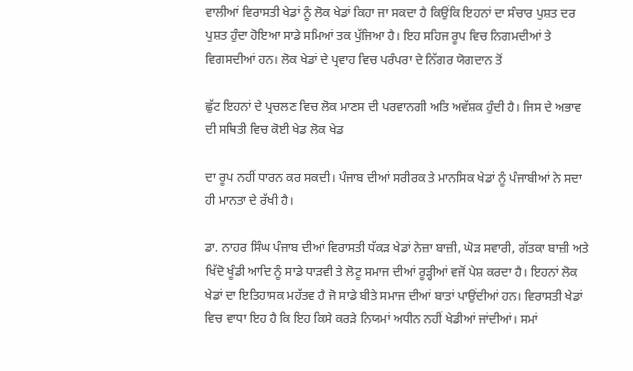ਵਾਲੀਆਂ ਵਿਰਾਸਤੀ ਖੇਡਾਂ ਨੂੰ ਲੋਕ ਖੇਡਾਂ ਕਿਹਾ ਜਾ ਸਕਦਾ ਹੈ ਕਿਉਂਕਿ ਇਹਨਾਂ ਦਾ ਸੰਚਾਰ ਪੁਸ਼ਤ ਦਰ ਪੁਸ਼ਤ ਹੁੰਦਾ ਹੋਇਆ ਸਾਡੇ ਸਮਿਆਂ ਤਕ ਪੁੱਜਿਆ ਹੈ। ਇਹ ਸਹਿਜ ਰੂਪ ਵਿਚ ਨਿਗਮਦੀਆਂ ਤੇ ਵਿਗਸਦੀਆਂ ਹਨ। ਲੋਕ ਖੇਡਾਂ ਦੇ ਪ੍ਰਵਾਹ ਵਿਚ ਪਰੰਪਰਾ ਦੇ ਨਿੱਗਰ ਯੋਗਦਾਨ ਤੋਂ

ਛੁੱਟ ਇਹਨਾਂ ਦੇ ਪ੍ਰਚਲਣ ਵਿਚ ਲੋਕ ਮਾਣਸ ਦੀ ਪਰਵਾਨਗੀ ਅਤਿ ਅਵੱਸ਼ਕ ਹੁੰਦੀ ਹੈ। ਜਿਸ ਦੇ ਅਭਾਵ ਦੀ ਸਥਿਤੀ ਵਿਚ ਕੋਈ ਖੇਡ ਲੋਕ ਖੇਡ

ਦਾ ਰੂਪ ਨਹੀਂ ਧਾਰਨ ਕਰ ਸਕਦੀ। ਪੰਜਾਬ ਦੀਆਂ ਸਰੀਰਕ ਤੇ ਮਾਨਸਿਕ ਖੇਡਾਂ ਨੂੰ ਪੰਜਾਬੀਆਂ ਨੇ ਸਦਾ ਹੀ ਮਾਨਤਾ ਦੇ ਰੱਖੀ ਹੈ।

ਡਾ. ਨਾਹਰ ਸਿੰਘ ਪੰਜਾਬ ਦੀਆਂ ਵਿਰਾਸਤੀ ਧੱਕੜ ਖੇਡਾਂ ਨੇਜ਼ਾ ਬਾਜ਼ੀ, ਘੋੜ ਸਵਾਰੀ, ਗੱਤਕਾ ਬਾਜ਼ੀ ਅਤੇ ਖਿੱਦੋ ਖੂੰਡੀ ਆਦਿ ਨੂੰ ਸਾਡੇ ਧਾੜਵੀ ਤੇ ਲੋਟੂ ਸਮਾਜ ਦੀਆਂ ਰੂੜ੍ਹੀਆਂ ਵਜੋਂ ਪੇਸ਼ ਕਰਦਾ ਹੈ। ਇਹਨਾਂ ਲੋਕ ਖੇਡਾਂ ਦਾ ਇਤਿਹਾਸਕ ਮਹੱਤਵ ਹੈ ਜੋ ਸਾਡੇ ਬੀਤੇ ਸਮਾਜ ਦੀਆਂ ਬਾਤਾਂ ਪਾਉਂਦੀਆਂ ਹਨ। ਵਿਰਾਸਤੀ ਖੇਡਾਂ ਵਿਚ ਵਾਧਾ ਇਹ ਹੈ ਕਿ ਇਹ ਕਿਸੇ ਕਰੜੇ ਨਿਯਮਾਂ ਅਧੀਨ ਨਹੀਂ ਖੇਡੀਆਂ ਜਾਂਦੀਆਂ। ਸਮਾਂ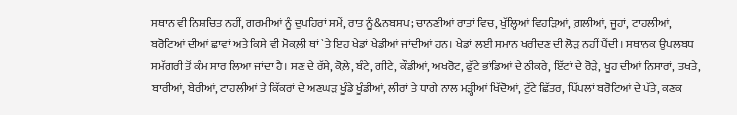ਸਥਾਨ ਵੀ ਨਿਸ਼ਚਿਤ ਨਹੀਂ, ਗਰਮੀਆਂ ਨੂੰ ਦੁਪਹਿਰਾਂ ਸਮੇਂ, ਰਾਤ ਨੂੰ&ਨਬਸਪ; ਚਾਨਣੀਆਂ ਰਾਤਾਂ ਵਿਚ, ਖੁੱਲ੍ਹਿਆਂ ਵਿਹੜਿਆਂ, ਗ਼ਲੀਆਂ, ਜੂਹਾਂ, ਟਾਹਲੀਆਂ, ਬਰੋਟਿਆਂ ਦੀਆਂ ਛਾਵਾਂ ਅਤੇ ਕਿਸੇ ਵੀ ਮੋਕਲ਼ੀ ਥਾਂ `ਤੇ ਇਹ ਖੇਡਾਂ ਖੇਡੀਆਂ ਜਾਂਦੀਆਂ ਹਨ। ਖੇਡਾਂ ਲਈ ਸਮਾਨ ਖਰੀਦਣ ਦੀ ਲੋੜ ਨਹੀਂ ਪੈਂਦੀ। ਸਥਾਨਕ ਉਪਲਬਧ ਸਮੱਗਰੀ ਤੋਂ ਕੰਮ ਸਾਰ ਲਿਆ ਜਾਂਦਾ ਹੈ। ਸਣ ਦੇ ਰੱਸੇ, ਕੋਲ਼ੇ, ਬੰਟੇ, ਗੀਟੇ, ਕੌਡੀਆਂ, ਅਖਰੋਟ, ਫੁੱਟੇ ਭਾਂਡਿਆਂ ਦੇ ਠੀਕਰੇ, ਇੱਟਾਂ ਦੇ ਰੋੜੇ, ਖੂਹ ਦੀਆਂ ਨਿਸਾਰਾਂ, ਤਖਤੇ, ਬਾਰੀਆਂ, ਬੇਰੀਆਂ, ਟਾਹਲੀਆਂ ਤੇ ਕਿੱਕਰਾਂ ਦੇ ਅਣਘੜ ਖੂੰਡੇ ਖੂੰਡੀਆਂ, ਲੀਰਾਂ ਤੇ ਧਾਗੇ ਨਾਲ ਮੜ੍ਹੀਆਂ ਖਿੱਦੋਆਂ, ਟੁੱਟੇ ਛਿੱਤਰ, ਪਿੱਪਲਾਂ ਬਰੋਟਿਆਂ ਦੇ ਪੱਤੇ, ਕਣਕ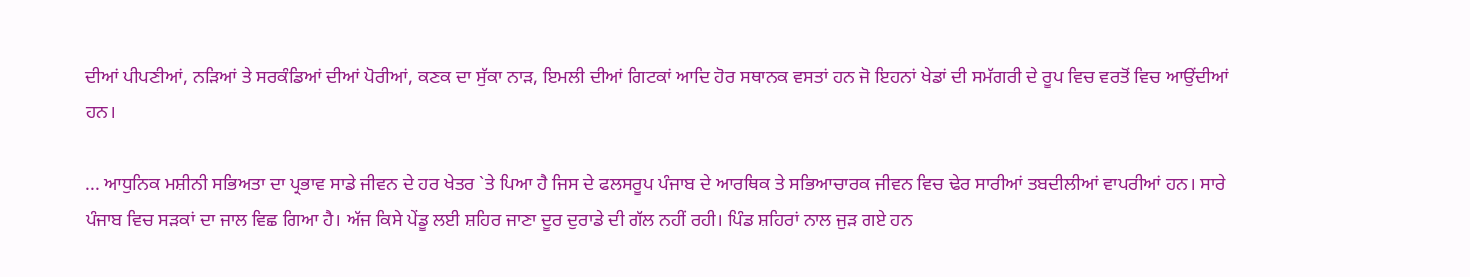ਦੀਆਂ ਪੀਪਣੀਆਂ, ਨੜਿਆਂ ਤੇ ਸਰਕੰਡਿਆਂ ਦੀਆਂ ਪੋਰੀਆਂ, ਕਣਕ ਦਾ ਸੁੱਕਾ ਨਾੜ, ਇਮਲੀ ਦੀਆਂ ਗਿਟਕਾਂ ਆਦਿ ਹੋਰ ਸਥਾਨਕ ਵਸਤਾਂ ਹਨ ਜੋ ਇਹਨਾਂ ਖੇਡਾਂ ਦੀ ਸਮੱਗਰੀ ਦੇ ਰੂਪ ਵਿਚ ਵਰਤੋਂ ਵਿਚ ਆਉਂਦੀਆਂ ਹਨ।

... ਆਧੁਨਿਕ ਮਸ਼ੀਨੀ ਸਭਿਅਤਾ ਦਾ ਪ੍ਰਭਾਵ ਸਾਡੇ ਜੀਵਨ ਦੇ ਹਰ ਖੇਤਰ `ਤੇ ਪਿਆ ਹੈ ਜਿਸ ਦੇ ਫਲਸਰੂਪ ਪੰਜਾਬ ਦੇ ਆਰਥਿਕ ਤੇ ਸਭਿਆਚਾਰਕ ਜੀਵਨ ਵਿਚ ਢੇਰ ਸਾਰੀਆਂ ਤਬਦੀਲੀਆਂ ਵਾਪਰੀਆਂ ਹਨ। ਸਾਰੇ ਪੰਜਾਬ ਵਿਚ ਸੜਕਾਂ ਦਾ ਜਾਲ ਵਿਛ ਗਿਆ ਹੈ। ਅੱਜ ਕਿਸੇ ਪੇਂਡੂ ਲਈ ਸ਼ਹਿਰ ਜਾਣਾ ਦੂਰ ਦੁਰਾਡੇ ਦੀ ਗੱਲ ਨਹੀਂ ਰਹੀ। ਪਿੰਡ ਸ਼ਹਿਰਾਂ ਨਾਲ ਜੁੜ ਗਏ ਹਨ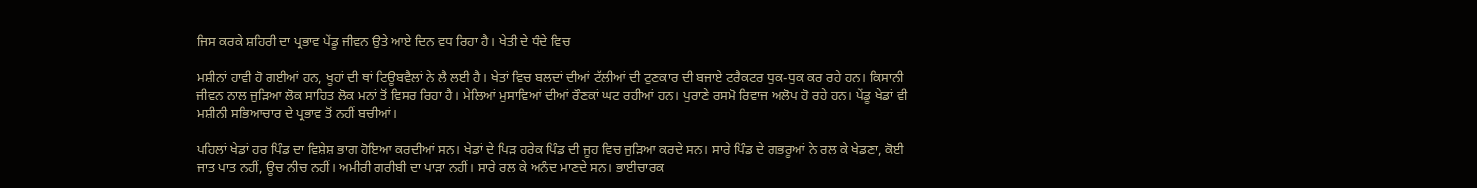ਜਿਸ ਕਰਕੇ ਸ਼ਹਿਰੀ ਦਾ ਪ੍ਰਭਾਵ ਪੇਂਡੂ ਜੀਵਨ ਉਤੇ ਆਏ ਦਿਨ ਵਧ ਰਿਹਾ ਹੈ। ਖੇਤੀ ਦੇ ਧੰਦੇ ਵਿਚ

ਮਸ਼ੀਨਾਂ ਹਾਵੀ ਹੋ ਗਈਆਂ ਹਨ, ਖੂਹਾਂ ਦੀ ਥਾਂ ਟਿਊਬਵੈਲਾਂ ਨੇ ਲੈ ਲਈ ਹੈ। ਖੇਤਾਂ ਵਿਚ ਬਲਦਾਂ ਦੀਆਂ ਟੱਲੀਆਂ ਦੀ ਟੁਣਕਾਰ ਦੀ ਬਜਾਏ ਟਰੈਕਟਰ ਧੁਕ-ਧੁਕ ਕਰ ਰਹੇ ਹਨ। ਕਿਸਾਨੀ ਜੀਵਨ ਨਾਲ ਜੁੜਿਆ ਲੋਕ ਸਾਹਿਤ ਲੋਕ ਮਨਾਂ ਤੋਂ ਵਿਸਰ ਰਿਹਾ ਹੈ। ਮੇਲਿਆਂ ਮੁਸਾਵਿਆਂ ਦੀਆਂ ਰੌਣਕਾਂ ਘਟ ਰਹੀਆਂ ਹਨ। ਪੁਰਾਣੇ ਰਸਮੋ ਰਿਵਾਜ ਅਲੋਪ ਹੋ ਰਹੇ ਹਨ। ਪੇਂਡੂ ਖੇਡਾਂ ਵੀ ਮਸ਼ੀਨੀ ਸਭਿਆਚਾਰ ਦੇ ਪ੍ਰਭਾਵ ਤੋਂ ਨਹੀਂ ਬਚੀਆਂ।

ਪਹਿਲਾਂ ਖੇਡਾਂ ਹਰ ਪਿੰਡ ਦਾ ਵਿਸ਼ੇਸ਼ ਭਾਗ ਹੋਇਆ ਕਰਦੀਆਂ ਸਨ। ਖੇਡਾਂ ਦੇ ਪਿੜ ਹਰੇਕ ਪਿੰਡ ਦੀ ਜੂਹ ਵਿਚ ਜੁੜਿਆ ਕਰਦੇ ਸਨ। ਸਾਰੇ ਪਿੰਡ ਦੇ ਗਭਰੂਆਂ ਨੇ ਰਲ ਕੇ ਖੇਡਣਾ, ਕੋਈ ਜਾਤ ਪਾਤ ਨਹੀਂ, ਊਚ ਨੀਚ ਨਹੀਂ। ਅਮੀਰੀ ਗਰੀਬੀ ਦਾ ਪਾੜਾ ਨਹੀਂ। ਸਾਰੇ ਰਲ ਕੇ ਅਨੰਦ ਮਾਣਦੇ ਸਨ। ਭਾਈਚਾਰਕ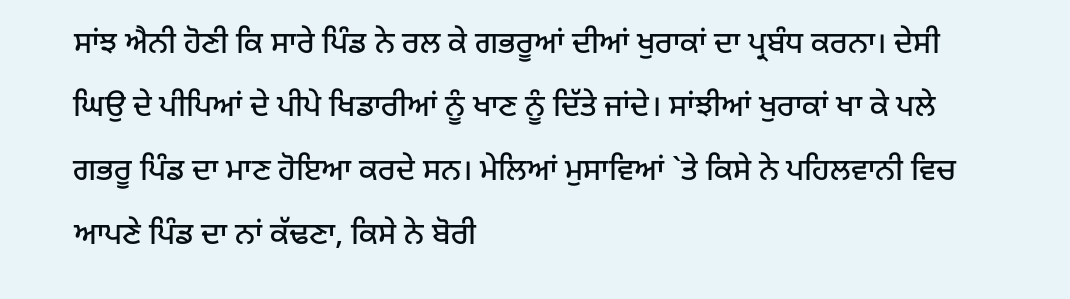ਸਾਂਝ ਐਨੀ ਹੋਣੀ ਕਿ ਸਾਰੇ ਪਿੰਡ ਨੇ ਰਲ ਕੇ ਗਭਰੂਆਂ ਦੀਆਂ ਖੁਰਾਕਾਂ ਦਾ ਪ੍ਰਬੰਧ ਕਰਨਾ। ਦੇਸੀ ਘਿਉ ਦੇ ਪੀਪਿਆਂ ਦੇ ਪੀਪੇ ਖਿਡਾਰੀਆਂ ਨੂੰ ਖਾਣ ਨੂੰ ਦਿੱਤੇ ਜਾਂਦੇ। ਸਾਂਝੀਆਂ ਖੁਰਾਕਾਂ ਖਾ ਕੇ ਪਲੇ ਗਭਰੂ ਪਿੰਡ ਦਾ ਮਾਣ ਹੋਇਆ ਕਰਦੇ ਸਨ। ਮੇਲਿਆਂ ਮੁਸਾਵਿਆਂ `ਤੇ ਕਿਸੇ ਨੇ ਪਹਿਲਵਾਨੀ ਵਿਚ ਆਪਣੇ ਪਿੰਡ ਦਾ ਨਾਂ ਕੱਢਣਾ, ਕਿਸੇ ਨੇ ਬੋਰੀ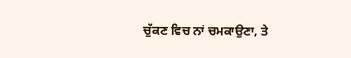ਚੁੱਕਣ ਵਿਚ ਨਾਂ ਚਮਕਾਉਣਾ, ਤੇ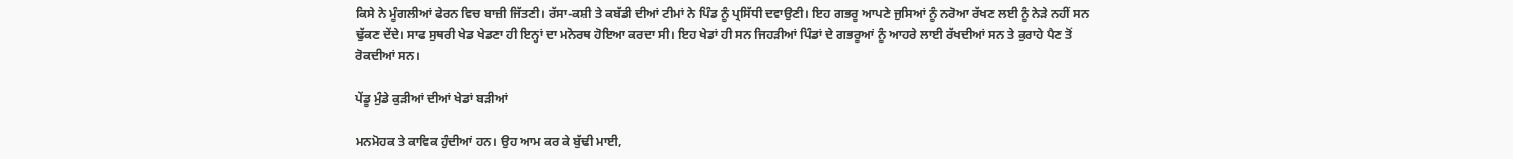ਕਿਸੇ ਨੇ ਮੂੰਗਲੀਆਂ ਫੇਰਨ ਵਿਚ ਬਾਜ਼ੀ ਜਿੱਤਣੀ। ਰੱਸਾ-ਕਸ਼ੀ ਤੇ ਕਬੱਡੀ ਦੀਆਂ ਟੀਮਾਂ ਨੇ ਪਿੰਡ ਨੂੰ ਪ੍ਰਸਿੱਧੀ ਦਵਾਉਣੀ। ਇਹ ਗਭਰੂ ਆਪਣੇ ਜੁਸਿਆਂ ਨੂੰ ਨਰੋਆ ਰੱਖਣ ਲਈ ਨੂੰ ਨੇੜੇ ਨਹੀਂ ਸਨ ਢੁੱਕਣ ਦੇਂਦੇ। ਸਾਫ ਸੁਥਰੀ ਖੇਡ ਖੇਡਣਾ ਹੀ ਇਨ੍ਹਾਂ ਦਾ ਮਨੋਰਥ ਹੋਇਆ ਕਰਦਾ ਸੀ। ਇਹ ਖੇਡਾਂ ਹੀ ਸਨ ਜਿਹੜੀਆਂ ਪਿੰਡਾਂ ਦੇ ਗਭਰੂਆਂ ਨੂੰ ਆਹਰੇ ਲਾਈ ਰੱਖਦੀਆਂ ਸਨ ਤੇ ਕੁਰਾਹੇ ਪੈਣ ਤੋਂ ਰੋਕਦੀਆਂ ਸਨ।

ਪੇਂਡੂ ਮੁੰਡੇ ਕੁੜੀਆਂ ਦੀਆਂ ਖੇਡਾਂ ਬੜੀਆਂ

ਮਨਮੋਹਕ ਤੇ ਕਾਵਿਕ ਹੁੰਦੀਆਂ ਹਨ। ਉਹ ਆਮ ਕਰ ਕੇ ਬੁੱਢੀ ਮਾਈ,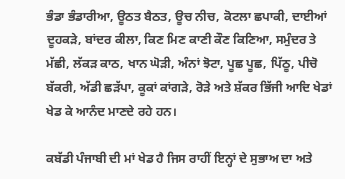ਭੰਡਾ ਭੰਡਾਰੀਆ, ਊਠਤ ਬੈਠਤ, ਊਚ ਨੀਚ, ਕੋਟਲਾ ਛਪਾਕੀ, ਦਾਈਆਂ ਦੂਹਕੜੇ, ਬਾਂਦਰ ਕੀਲਾ, ਕਿਣ ਮਿਣ ਕਾਣੀ ਕੌਣ ਕਿਣਿਆ, ਸਮੁੰਦਰ ਤੇ ਮੱਛੀ, ਲੱਕੜ ਕਾਠ, ਖਾਨ ਘੋੜੀ, ਅੰਨਾਂ ਝੋਟਾ, ਪੂਛ ਪੂਛ, ਪਿੱਠੂ, ਪੀਚੋ ਬੱਕਰੀ, ਅੱਡੀ ਛੜੱਪਾ, ਕੂਕਾਂ ਕਾਂਗੜੇ, ਰੋੜੇ ਅਤੇ ਸ਼ੱਕਰ ਭਿੱਜੀ ਆਦਿ ਖੇਡਾਂ ਖੇਡ ਕੇ ਆਨੰਦ ਮਾਣਦੇ ਰਹੇ ਹਨ।

ਕਬੱਡੀ ਪੰਜਾਬੀ ਦੀ ਮਾਂ ਖੇਡ ਹੈ ਜਿਸ ਰਾਹੀਂ ਇਨ੍ਹਾਂ ਦੇ ਸੁਭਾਅ ਦਾ ਅਤੇ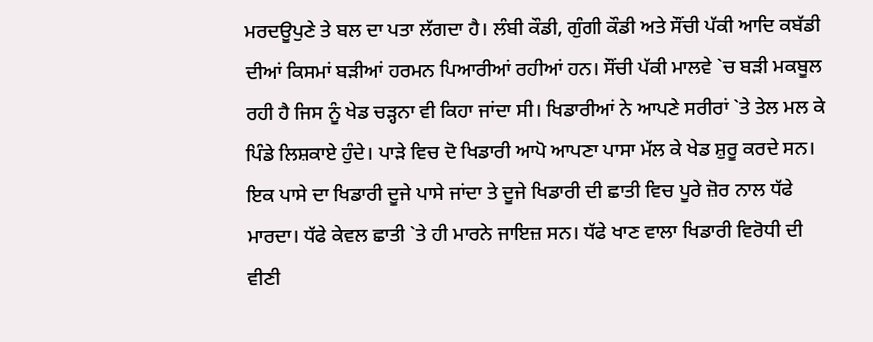ਮਰਦਊਪੁਣੇ ਤੇ ਬਲ ਦਾ ਪਤਾ ਲੱਗਦਾ ਹੈ। ਲੰਬੀ ਕੌਡੀ, ਗੁੰਗੀ ਕੌਡੀ ਅਤੇ ਸੌਂਚੀ ਪੱਕੀ ਆਦਿ ਕਬੱਡੀ ਦੀਆਂ ਕਿਸਮਾਂ ਬੜੀਆਂ ਹਰਮਨ ਪਿਆਰੀਆਂ ਰਹੀਆਂ ਹਨ। ਸੌਂਚੀ ਪੱਕੀ ਮਾਲਵੇ `ਚ ਬੜੀ ਮਕਬੂਲ ਰਹੀ ਹੈ ਜਿਸ ਨੂੰ ਖੇਡ ਚੜ੍ਹਨਾ ਵੀ ਕਿਹਾ ਜਾਂਦਾ ਸੀ। ਖਿਡਾਰੀਆਂ ਨੇ ਆਪਣੇ ਸਰੀਰਾਂ `ਤੇ ਤੇਲ ਮਲ ਕੇ ਪਿੰਡੇ ਲਿਸ਼ਕਾਏ ਹੁੰਦੇ। ਪਾੜੇ ਵਿਚ ਦੋ ਖਿਡਾਰੀ ਆਪੋ ਆਪਣਾ ਪਾਸਾ ਮੱਲ ਕੇ ਖੇਡ ਸ਼ੁਰੂ ਕਰਦੇ ਸਨ। ਇਕ ਪਾਸੇ ਦਾ ਖਿਡਾਰੀ ਦੂਜੇ ਪਾਸੇ ਜਾਂਦਾ ਤੇ ਦੂਜੇ ਖਿਡਾਰੀ ਦੀ ਛਾਤੀ ਵਿਚ ਪੂਰੇ ਜ਼ੋਰ ਨਾਲ ਧੱਫੇ ਮਾਰਦਾ। ਧੱਫੇ ਕੇਵਲ ਛਾਤੀ `ਤੇ ਹੀ ਮਾਰਨੇ ਜਾਇਜ਼ ਸਨ। ਧੱਫੇ ਖਾਣ ਵਾਲਾ ਖਿਡਾਰੀ ਵਿਰੋਧੀ ਦੀ ਵੀਣੀ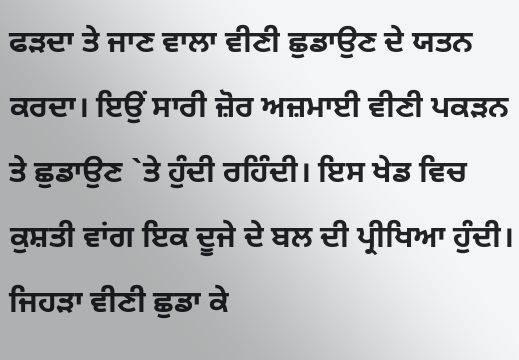ਫੜਦਾ ਤੇ ਜਾਣ ਵਾਲਾ ਵੀਣੀ ਛੁਡਾਉਣ ਦੇ ਯਤਨ ਕਰਦਾ। ਇਉਂ ਸਾਰੀ ਜ਼ੋਰ ਅਜ਼ਮਾਈ ਵੀਣੀ ਪਕੜਨ ਤੇ ਛੁਡਾਉਣ `ਤੇ ਹੁੰਦੀ ਰਹਿੰਦੀ। ਇਸ ਖੇਡ ਵਿਚ ਕੁਸ਼ਤੀ ਵਾਂਗ ਇਕ ਦੂਜੇ ਦੇ ਬਲ ਦੀ ਪ੍ਰੀਖਿਆ ਹੁੰਦੀ। ਜਿਹੜਾ ਵੀਣੀ ਛੁਡਾ ਕੇ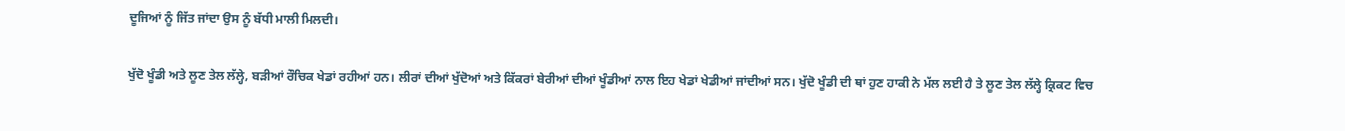ਦੂਜਿਆਂ ਨੂੰ ਜਿੱਤ ਜਾਂਦਾ ਉਸ ਨੂੰ ਬੱਧੀ ਮਾਲੀ ਮਿਲਦੀ।

ਖੁੱਦੋ ਖੂੰਡੀ ਅਤੇ ਲੂਣ ਤੇਲ ਲੱਲ੍ਹੇ, ਬੜੀਆਂ ਰੌਚਿਕ ਖੇਡਾਂ ਰਹੀਆਂ ਹਨ। ਲੀਰਾਂ ਦੀਆਂ ਖੁੱਦੋਆਂ ਅਤੇ ਕਿੱਕਰਾਂ ਬੇਰੀਆਂ ਦੀਆਂ ਖੂੰਡੀਆਂ ਨਾਲ ਇਹ ਖੇਡਾਂ ਖੇਡੀਆਂ ਜਾਂਦੀਆਂ ਸਨ। ਖੁੱਦੋ ਖੂੰਡੀ ਦੀ ਥਾਂ ਹੁਣ ਹਾਕੀ ਨੇ ਮੱਲ ਲਈ ਹੈ ਤੇ ਲੂਣ ਤੇਲ ਲੱਲ੍ਹੇ ਕ੍ਰਿਕਟ ਵਿਚ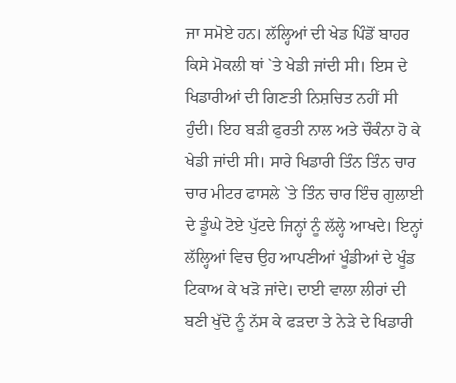ਜਾ ਸਮੋਏ ਹਨ। ਲੱਲ੍ਹਿਆਂ ਦੀ ਖੇਡ ਪਿੰਡੋਂ ਬਾਹਰ ਕਿਸੇ ਮੋਕਲੀ ਥਾਂ `ਤੇ ਖੇਡੀ ਜਾਂਦੀ ਸੀ। ਇਸ ਦੇ ਖਿਡਾਰੀਆਂ ਦੀ ਗਿਣਤੀ ਨਿਸ਼ਚਿਤ ਨਹੀਂ ਸੀ ਹੁੰਦੀ। ਇਹ ਬੜੀ ਫੁਰਤੀ ਨਾਲ ਅਤੇ ਚੌਕੰਨਾ ਹੋ ਕੇ ਖੇਡੀ ਜਾਂਦੀ ਸੀ। ਸਾਰੇ ਖਿਡਾਰੀ ਤਿੰਨ ਤਿੰਨ ਚਾਰ ਚਾਰ ਮੀਟਰ ਫਾਸਲੇ `ਤੇ ਤਿੰਨ ਚਾਰ ਇੰਚ ਗੁਲਾਈ ਦੇ ਡੂੰਘੇ ਟੋਏ ਪੁੱਟਦੇ ਜਿਨ੍ਹਾਂ ਨੂੰ ਲੱਲ੍ਹੇ ਆਖਦੇ। ਇਨ੍ਹਾਂ ਲੱਲ੍ਹਿਆਂ ਵਿਚ ਉਹ ਆਪਣੀਆਂ ਖੂੰਡੀਆਂ ਦੇ ਖੂੰਡ ਟਿਕਾਅ ਕੇ ਖੜੋ ਜਾਂਦੇ। ਦਾਈ ਵਾਲਾ ਲੀਰਾਂ ਦੀ ਬਣੀ ਖੁੱਦੋ ਨੂੰ ਨੱਸ ਕੇ ਫੜਦਾ ਤੇ ਨੇੜੇ ਦੇ ਖਿਡਾਰੀ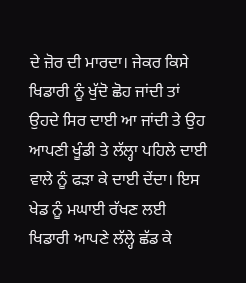ਦੇ ਜ਼ੋਰ ਦੀ ਮਾਰਦਾ। ਜੇਕਰ ਕਿਸੇ ਖਿਡਾਰੀ ਨੂੰ ਖੁੱਦੋ ਛੋਹ ਜਾਂਦੀ ਤਾਂ ਉਹਦੇ ਸਿਰ ਦਾਈ ਆ ਜਾਂਦੀ ਤੇ ਉਹ ਆਪਣੀ ਖੂੰਡੀ ਤੇ ਲੱਲ੍ਹਾ ਪਹਿਲੇ ਦਾਈ ਵਾਲੇ ਨੂੰ ਫੜਾ ਕੇ ਦਾਈ ਦੇਂਦਾ। ਇਸ ਖੇਡ ਨੂੰ ਮਘਾਈ ਰੱਖਣ ਲਈ ਖਿਡਾਰੀ ਆਪਣੇ ਲੱਲ੍ਹੇ ਛੱਡ ਕੇ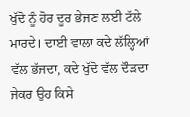ਖੁੱਦੋ ਨੂੰ ਹੋਰ ਦੂਰ ਭੇਜਣ ਲਈ ਟੱਲੇ ਮਾਰਦੇ। ਦਾਈ ਵਾਲਾ ਕਦੇ ਲੱਲ੍ਹਿਆਂ ਵੱਲ ਭੱਜਦਾ, ਕਦੇ ਖੁੱਦੋ ਵੱਲ ਦੌੜਦਾ ਜੇਕਰ ਉਹ ਕਿਸੇ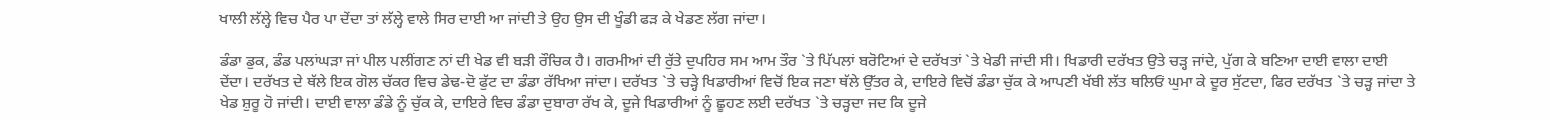ਖਾਲੀ ਲੱਲ੍ਹੇ ਵਿਚ ਪੈਰ ਪਾ ਦੇਂਦਾ ਤਾਂ ਲੱਲ੍ਹੇ ਵਾਲੇ ਸਿਰ ਦਾਈ ਆ ਜਾਂਦੀ ਤੇ ਉਹ ਉਸ ਦੀ ਖੂੰਡੀ ਫੜ ਕੇ ਖੇਡਣ ਲੱਗ ਜਾਂਦਾ।

ਡੰਡਾ ਡੁਕ, ਡੰਡ ਪਲਾਂਘੜਾ ਜਾਂ ਪੀਲ ਪਲੀਂਗਣ ਨਾਂ ਦੀ ਖੇਡ ਵੀ ਬੜੀ ਰੌਚਿਕ ਹੈ। ਗਰਮੀਆਂ ਦੀ ਰੁੱਤੇ ਦੁਪਹਿਰ ਸਮ ਆਮ ਤੌਰ `ਤੇ ਪਿੱਪਲਾਂ ਬਰੋਟਿਆਂ ਦੇ ਦਰੱਖਤਾਂ `ਤੇ ਖੇਡੀ ਜਾਂਦੀ ਸੀ। ਖਿਡਾਰੀ ਦਰੱਖਤ ਉਤੇ ਚੜ੍ਹ ਜਾਂਦੇ, ਪੁੱਗ ਕੇ ਬਣਿਆ ਦਾਈ ਵਾਲਾ ਦਾਈ ਦੇਂਦਾ। ਦਰੱਖਤ ਦੇ ਥੱਲੇ ਇਕ ਗੋਲ ਚੱਕਰ ਵਿਚ ਡੇਢ-ਦੋ ਫੁੱਟ ਦਾ ਡੰਡਾ ਰੱਖਿਆ ਜਾਂਦਾ। ਦਰੱਖਤ `ਤੇ ਚੜ੍ਹੇ ਖਿਡਾਰੀਆਂ ਵਿਚੋਂ ਇਕ ਜਣਾ ਥੱਲੇ ਉੱਤਰ ਕੇ, ਦਾਇਰੇ ਵਿਚੋਂ ਡੰਡਾ ਚੁੱਕ ਕੇ ਆਪਣੀ ਖੱਬੀ ਲੱਤ ਥਲਿਓਂ ਘੁਮਾ ਕੇ ਦੂਰ ਸੁੱਟਦਾ, ਫਿਰ ਦਰੱਖਤ `ਤੇ ਚੜ੍ਹ ਜਾਂਦਾ ਤੇ ਖੇਡ ਸ਼ੁਰੂ ਹੋ ਜਾਂਦੀ। ਦਾਈ ਵਾਲਾ ਡੰਡੇ ਨੂੰ ਚੁੱਕ ਕੇ, ਦਾਇਰੇ ਵਿਚ ਡੰਡਾ ਦੁਬਾਰਾ ਰੱਖ ਕੇ, ਦੂਜੇ ਖਿਡਾਰੀਆਂ ਨੂੰ ਛੂਹਣ ਲਈ ਦਰੱਖਤ `ਤੇ ਚੜ੍ਹਦਾ ਜਦ ਕਿ ਦੂਜੇ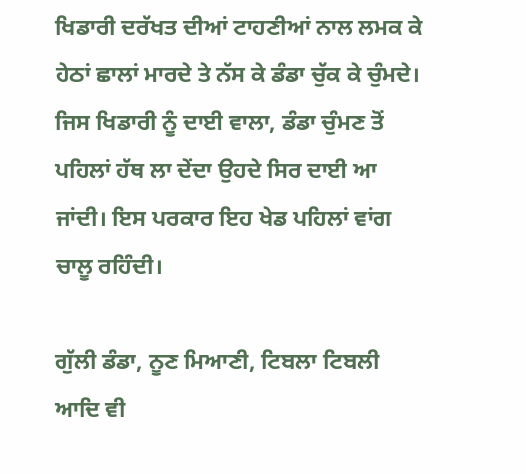ਖਿਡਾਰੀ ਦਰੱਖਤ ਦੀਆਂ ਟਾਹਣੀਆਂ ਨਾਲ ਲਮਕ ਕੇ ਹੇਠਾਂ ਛਾਲਾਂ ਮਾਰਦੇ ਤੇ ਨੱਸ ਕੇ ਡੰਡਾ ਚੁੱਕ ਕੇ ਚੁੰਮਦੇ। ਜਿਸ ਖਿਡਾਰੀ ਨੂੰ ਦਾਈ ਵਾਲਾ, ਡੰਡਾ ਚੁੰਮਣ ਤੋਂ ਪਹਿਲਾਂ ਹੱਥ ਲਾ ਦੇਂਦਾ ਉਹਦੇ ਸਿਰ ਦਾਈ ਆ ਜਾਂਦੀ। ਇਸ ਪਰਕਾਰ ਇਹ ਖੇਡ ਪਹਿਲਾਂ ਵਾਂਗ ਚਾਲੂ ਰਹਿੰਦੀ।

ਗੁੱਲੀ ਡੰਡਾ, ਨੂਣ ਮਿਆਣੀ, ਟਿਬਲਾ ਟਿਬਲੀ ਆਦਿ ਵੀ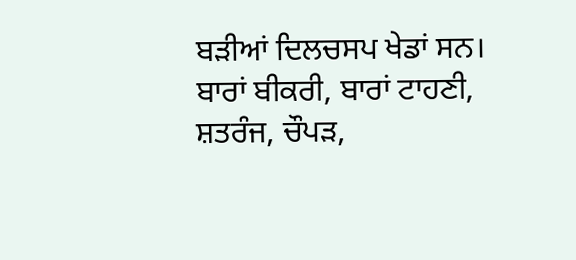ਬੜੀਆਂ ਦਿਲਚਸਪ ਖੇਡਾਂ ਸਨ। ਬਾਰਾਂ ਬੀਕਰੀ, ਬਾਰਾਂ ਟਾਹਣੀ, ਸ਼ਤਰੰਜ, ਚੌਪੜ,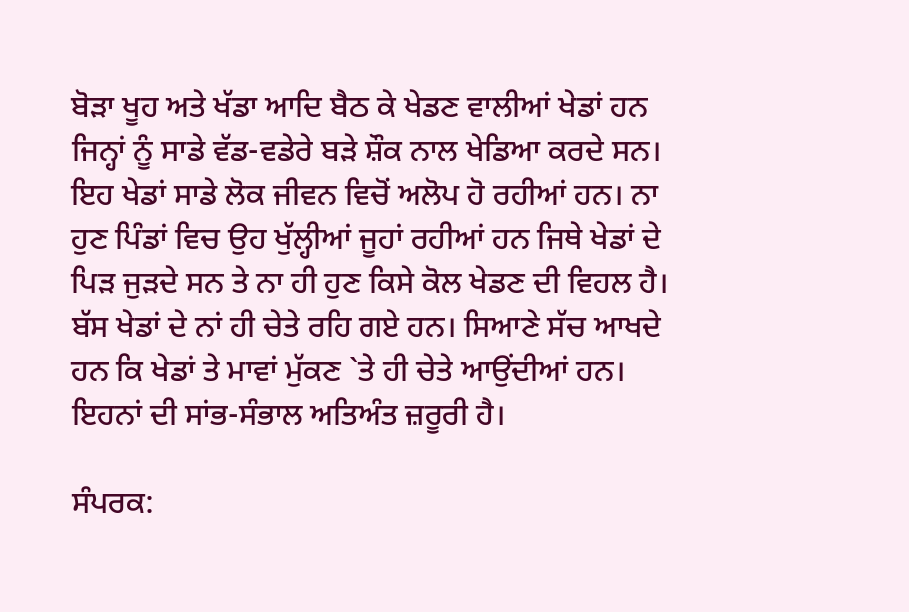ਬੋੜਾ ਖੂਹ ਅਤੇ ਖੱਡਾ ਆਦਿ ਬੈਠ ਕੇ ਖੇਡਣ ਵਾਲੀਆਂ ਖੇਡਾਂ ਹਨ ਜਿਨ੍ਹਾਂ ਨੂੰ ਸਾਡੇ ਵੱਡ-ਵਡੇਰੇ ਬੜੇ ਸ਼ੌਕ ਨਾਲ ਖੇਡਿਆ ਕਰਦੇ ਸਨ। ਇਹ ਖੇਡਾਂ ਸਾਡੇ ਲੋਕ ਜੀਵਨ ਵਿਚੋਂ ਅਲੋਪ ਹੋ ਰਹੀਆਂ ਹਨ। ਨਾ ਹੁਣ ਪਿੰਡਾਂ ਵਿਚ ਉਹ ਖੁੱਲ੍ਹੀਆਂ ਜੂਹਾਂ ਰਹੀਆਂ ਹਨ ਜਿਥੇ ਖੇਡਾਂ ਦੇ ਪਿੜ ਜੁੜਦੇ ਸਨ ਤੇ ਨਾ ਹੀ ਹੁਣ ਕਿਸੇ ਕੋਲ ਖੇਡਣ ਦੀ ਵਿਹਲ ਹੈ। ਬੱਸ ਖੇਡਾਂ ਦੇ ਨਾਂ ਹੀ ਚੇਤੇ ਰਹਿ ਗਏ ਹਨ। ਸਿਆਣੇ ਸੱਚ ਆਖਦੇ ਹਨ ਕਿ ਖੇਡਾਂ ਤੇ ਮਾਵਾਂ ਮੁੱਕਣ `ਤੇ ਹੀ ਚੇਤੇ ਆਉਂਦੀਆਂ ਹਨ। ਇਹਨਾਂ ਦੀ ਸਾਂਭ-ਸੰਭਾਲ ਅਤਿਅੰਤ ਜ਼ਰੂਰੀ ਹੈ।

ਸੰਪਰਕ: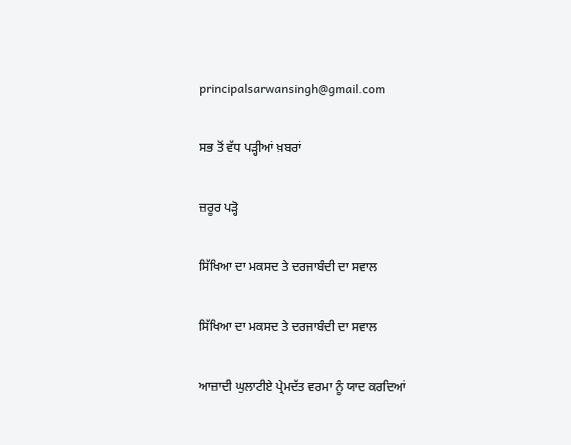principalsarwansingh@gmail.com

ਸਭ ਤੋਂ ਵੱਧ ਪੜ੍ਹੀਆਂ ਖ਼ਬਰਾਂ

ਜ਼ਰੂਰ ਪੜ੍ਹੋ

ਸਿੱਖਿਆ ਦਾ ਮਕਸਦ ਤੇ ਦਰਜਾਬੰਦੀ ਦਾ ਸਵਾਲ

ਸਿੱਖਿਆ ਦਾ ਮਕਸਦ ਤੇ ਦਰਜਾਬੰਦੀ ਦਾ ਸਵਾਲ

ਆਜ਼ਾਦੀ ਘੁਲਾਟੀਏ ਪ੍ਰੇਮਦੱਤ ਵਰਮਾ ਨੂੰ ਯਾਦ ਕਰਦਿਆਂ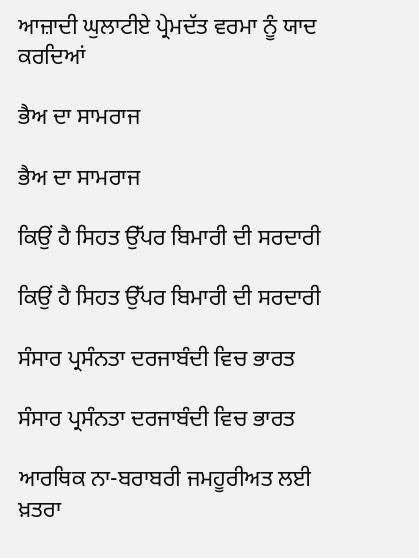ਆਜ਼ਾਦੀ ਘੁਲਾਟੀਏ ਪ੍ਰੇਮਦੱਤ ਵਰਮਾ ਨੂੰ ਯਾਦ ਕਰਦਿਆਂ

ਭੈਅ ਦਾ ਸਾਮਰਾਜ

ਭੈਅ ਦਾ ਸਾਮਰਾਜ

ਕਿਉਂ ਹੈ ਸਿਹਤ ਉੱਪਰ ਬਿਮਾਰੀ ਦੀ ਸਰਦਾਰੀ

ਕਿਉਂ ਹੈ ਸਿਹਤ ਉੱਪਰ ਬਿਮਾਰੀ ਦੀ ਸਰਦਾਰੀ

ਸੰਸਾਰ ਪ੍ਰਸੰਨਤਾ ਦਰਜਾਬੰਦੀ ਵਿਚ ਭਾਰਤ

ਸੰਸਾਰ ਪ੍ਰਸੰਨਤਾ ਦਰਜਾਬੰਦੀ ਵਿਚ ਭਾਰਤ

ਆਰਥਿਕ ਨਾ-ਬਰਾਬਰੀ ਜਮਹੂਰੀਅਤ ਲਈ ਖ਼ਤਰਾ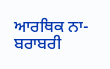ਆਰਥਿਕ ਨਾ-ਬਰਾਬਰੀ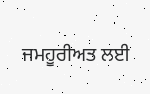ਜਮਹੂਰੀਅਤ ਲਈ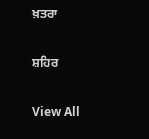ਖ਼ਤਰਾ

ਸ਼ਹਿਰ

View All